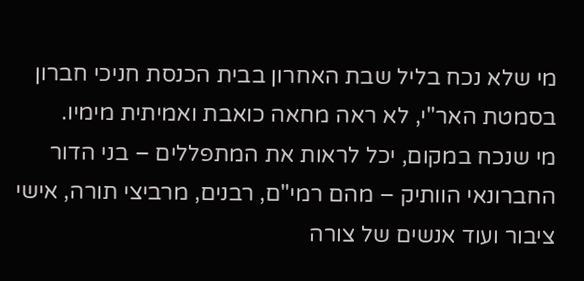מי שלא נכח בליל שבת האחרון בבית הכנסת חניכי חברון בסמטת האר"י, לא ראה מחאה כואבת ואמיתית מימיו.
מי שנכח במקום, יכל לראות את המתפללים – בני הדור החברונאי הוותיק – מהם רמי"ם, רבנים, מרביצי תורה, אישי ציבור ועוד אנשים של צורה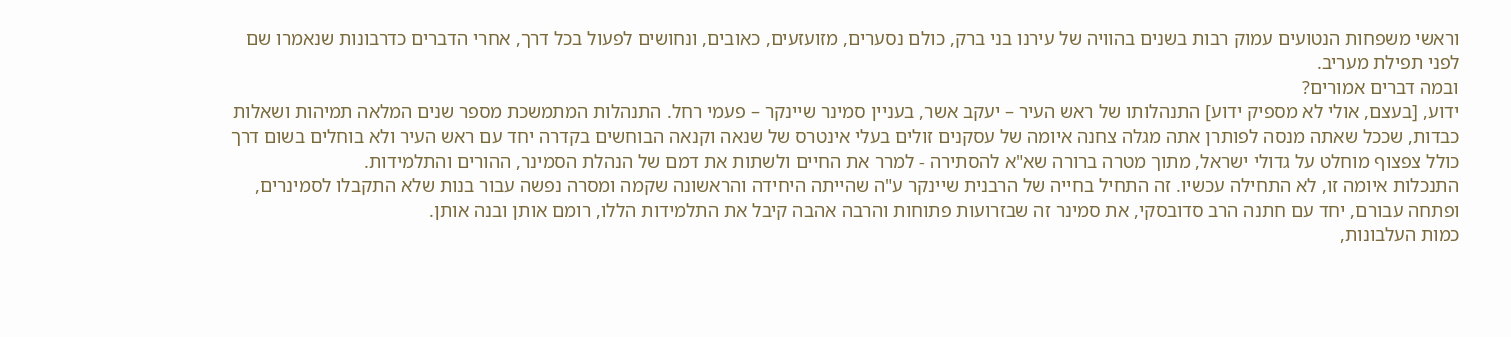וראשי משפחות הנטועים עמוק רבות בשנים בהוויה של עירנו בני ברק, כולם נסערים, מזועזעים, כאובים, ונחושים לפעול בכל דרך, אחרי הדברים כדרבונות שנאמרו שם לפני תפילת מעריב.
ובמה דברים אמורים?
ידוע, [בעצם, אולי לא מספיק ידוע] התנהלותו של ראש העיר – יעקב אשר, בעניין סמינר שיינקר – פעמי רחל. התנהלות המתמשכת מספר שנים המלאה תמיהות ושאלות כבדות, שככל שאתה מנסה לפותרן אתה מגלה צחנה איומה של עסקנים זולים בעלי אינטרס של שנאה וקנאה הבוחשים בקדרה יחד עם ראש העיר ולא בוחלים בשום דרך כולל צפצוף מוחלט על גדולי ישראל, מתוך מטרה ברורה שא"א להסתירה - למרר את החיים ולשתות את דמם של הנהלת הסמינר, ההורים והתלמידות.
התנכלות איומה זו, לא התחילה עכשיו. זה התחיל בחייה של הרבנית שיינקר ע"ה שהייתה היחידה והראשונה שקמה ומסרה נפשה עבור בנות שלא התקבלו לסמינרים, ופתחה עבורם, יחד עם חתנה הרב סדובסקי, את סמינר זה שבזרועות פתוחות והרבה אהבה קיבל את התלמידות הללו, רומם אותן ובנה אותן.
כמות העלבונות,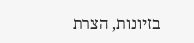בזיונות, הצרת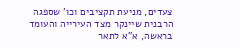צעדים, מניעת תקציבים וכו' שספגה הרבנית שיינקר מצד העירייה והעומד בראשה, א"א לתאר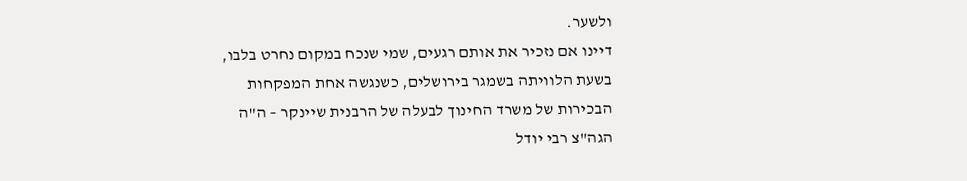ולשער.
דיינו אם נזכיר את אותם רגעים, שמי שנכח במקום נחרט בלבו, בשעת הלוויתה בשמגר בירושלים, כשנגשה אחת המפקחות הבכירות של משרד החינוך לבעלה של הרבנית שיינקר – ה"ה הגה"צ רבי יודל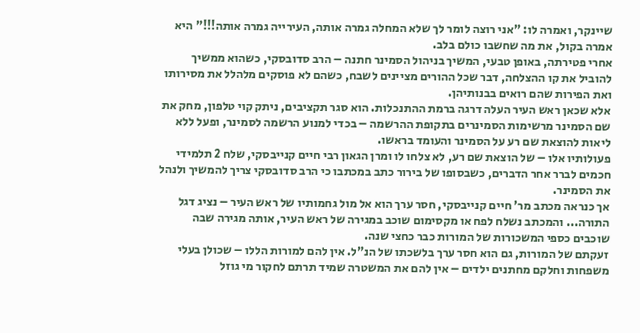שיינקר, ואמרה לו: "אני רוצה לומר לך שלא המחלה גמרה אותה, העירייה גמרה אותה!!!" היא אמרה בקול, את מה שחשבו כולם בלב.
אחרי פטירתה, באופן טבעי, המשיך בניהול הסמינר חתנה – הרב סדובסקי, כשהוא ממשיך להוביל את קו ההצלחה, דבר שכל ההורים מציינים לשבח, כשהם לא פוסקים מלהלל את מסירותו ואת הפירות שהם רואים בבנותיהן.
אלא שכאן ראש העיר העלה דרגה ברמת ההתנכלות. הוא סגר תקציבים, ניתק קוי טלפון, מחק את שם הסמינר מרשימות הסמינרים בתקופת ההרשמה – בכדי למנוע הרשמה לסמינר, ופעל ללא ליאות להוצאת שם רע על הסמינר והעומד בראשו.
פעולותיו אלו – של הוצאת שם רע, לא צלחו לו ומרן הגאון רבי חיים קנייבסקי, שלח 2 תלמידי חכמים לברר אחר הדברים, כשבסופו של בירור כתב במכתבו כי הרב סדובסקי צריך להמשיך ולנהל את הסמינר.
אך כנראה מכתב מר' חיים קנייבסקי, חסר ערך הוא אל מול גחמותיו של ראש העיר – נציג דגל התורה... והמכתב נשלח לפח או מקסימום שוכב במגירה של ראש העיר, אותה מגירה שבה שוכבים כספי המשכורות של המורות כבר כחצי שנה.
זעקתם של המורות, גם הוא חסר ערך בלשכתו של הנ"ל. אין להם למורות הללו – שכולן בעלי משפחות וחלקם מחתנים ילדים – אין להם את המשטרה שמיד תרתם לחקור מי גוזל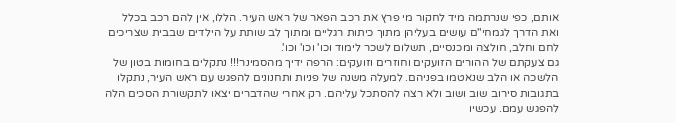אותם, כפי שנרתמה מיד לחקור מי פרץ את רכב הפאר של ראש העיר. הללו, אין להם רכב בכלל ואת הדרך לגמחי"ם עושים בעליהן מתוך כיתות רגליים ומתוך לב שותת על הילדים שבבית שצריכים לחם וחלב, חולצה ומכנסיים, תשלום לשכר לימוד וכו' וכו' וכו'.
גם צעקתם של ההורים הזועקים וחוזרים וזועקים: הרפה ידיך מהסמינר!!! נתקלים בחומות בטון של הלשכה או הלב שנאטמו בפניהם. למעלה משנה של פניות ותחנונים להפגש עם ראש העיר, נתקלו בתגובות סירוב שוב ושוב ולא רצה להסתכל עליהם. רק אחרי שהדברים יצאו לתקשורת הסכים הלה להפגש עמם. עכשיו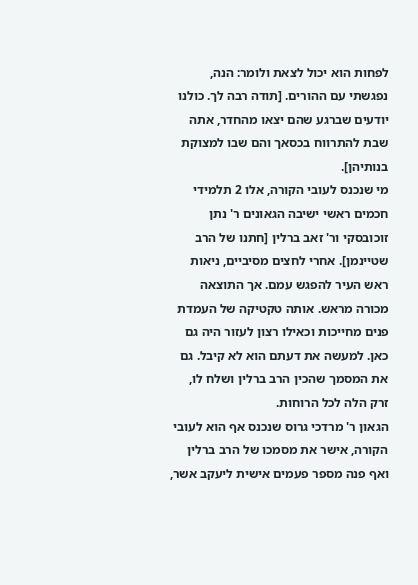לפחות הוא יכול לצאת ולומר: הנה, נפגשתי עם ההורים. [תודה רבה לך. כולנו יודעים שברגע שהם יצאו מהחדר, אתה שבת להתרווח בכסאך והם שבו למצוקת בנותיהן].
מי שנכנס לעובי הקורה, אלו 2 תלמידי חכמים ראשי ישיבה הגאונים ר' נתן זוכובסקי ור' זאב ברלין [חתנו של הרב שטיינמן]. אחרי לחצים מסיביים, ניאות ראש העיר להפגש עמם. אך התוצאה מכורה מראש. אותה טקטיקה של העמדת פנים מחייכות וכאילו רצון לעזור היה גם כאן. למעשה את דעתם הוא לא קיבל. גם את המסמך שהכין הרב ברלין ושלח לו, זרק הלה לכל הרוחות.
הגאון ר' מרדכי גרוס שנכנס אף הוא לעובי הקורה, אישר את מסמכו של הרב ברלין ואף פנה מספר פעמים אישית ליעקב אשר,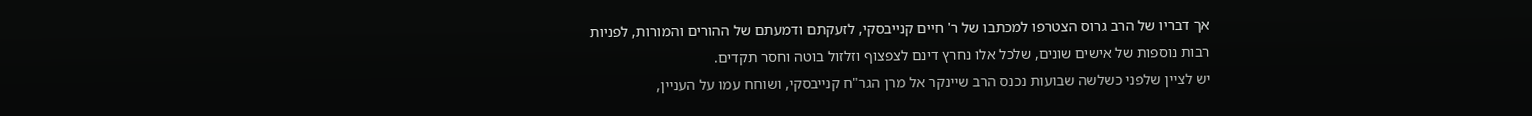אך דבריו של הרב גרוס הצטרפו למכתבו של ר' חיים קנייבסקי, לזעקתם ודמעתם של ההורים והמורות, לפניות רבות נוספות של אישים שונים, שלכל אלו נחרץ דינם לצפצוף וזלזול בוטה וחסר תקדים.
יש לציין שלפני כשלשה שבועות נכנס הרב שיינקר אל מרן הגר"ח קנייבסקי, ושוחח עמו על העניין,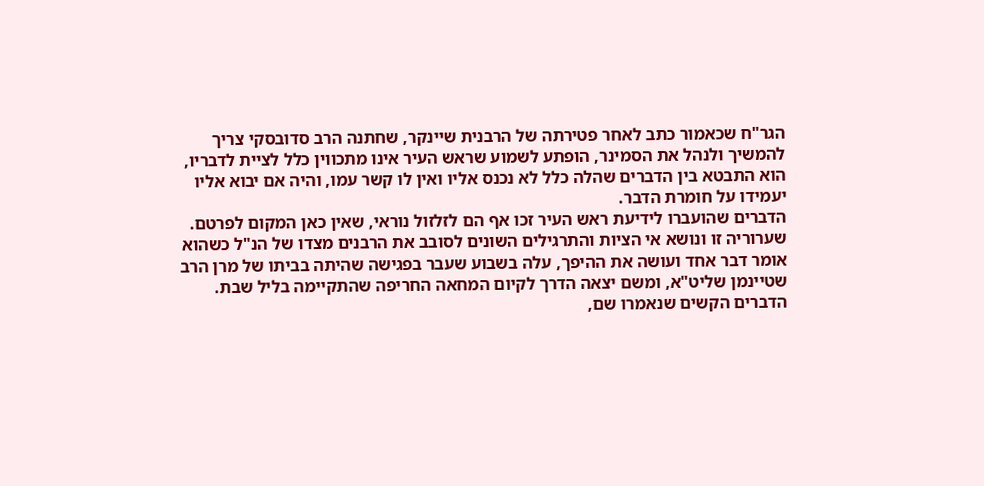הגר"ח שכאמור כתב לאחר פטירתה של הרבנית שיינקר, שחתנה הרב סדובסקי צריך להמשיך ולנהל את הסמינר, הופתע לשמוע שראש העיר אינו מתכווין כלל לציית לדבריו, הוא התבטא בין הדברים שהלה כלל לא נכנס אליו ואין לו קשר עמו, והיה אם יבוא אליו יעמידו על חומרת הדבר.
הדברים שהועברו לידיעת ראש העיר זכו אף הם לזלזול נוראי, שאין כאן המקום לפרטם.
שערוריה זו ונושא אי הציות והתרגילים השונים לסובב את הרבנים מצדו של הנ"ל כשהוא אומר דבר אחד ועושה את ההיפך, עלה בשבוע שעבר בפגישה שהיתה בביתו של מרן הרב שטיינמן שליט"א, ומשם יצאה הדרך לקיום המחאה החריפה שהתקיימה בליל שבת.
הדברים הקשים שנאמרו שם,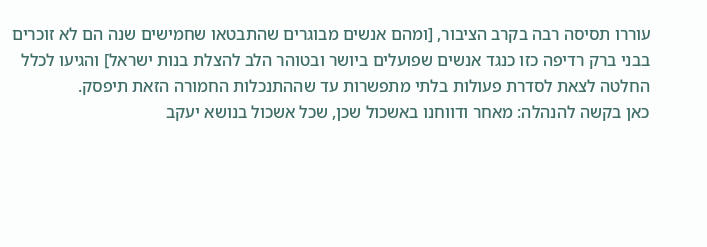עוררו תסיסה רבה בקרב הציבור, [ומהם אנשים מבוגרים שהתבטאו שחמישים שנה הם לא זוכרים בבני ברק רדיפה כזו כנגד אנשים שפועלים ביושר ובטוהר הלב להצלת בנות ישראל] והגיעו לכלל החלטה לצאת לסדרת פעולות בלתי מתפשרות עד שההתנכלות החמורה הזאת תיפסק.
כאן בקשה להנהלה: מאחר ודווחנו באשכול שכן, שכל אשכול בנושא יעקב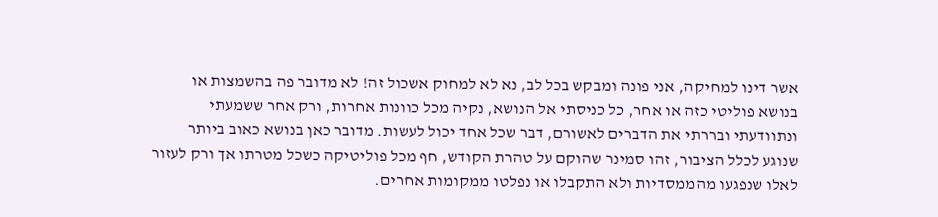אשר דינו למחיקה, אני פונה ומבקש בכל לב, נא לא למחוק אשכול זה! לא מדובר פה בהשמצות או בנושא פוליטי כזה או אחר, כל כניסתי אל הנושא, נקיה מכל כוונות אחרות, ורק אחר ששמעתי ונתוודעתי ובררתי את הדברים לאשורם, דבר שכל אחד יכול לעשות. מדובר כאן בנושא כאוב ביותר שנוגע לכלל הציבור, זהו סמינר שהוקם על טהרת הקודש, חף מכל פוליטיקה כשכל מטרתו אך ורק לעזור לאלו שנפגעו מהממסדיות ולא התקבלו או נפלטו ממקומות אחרים.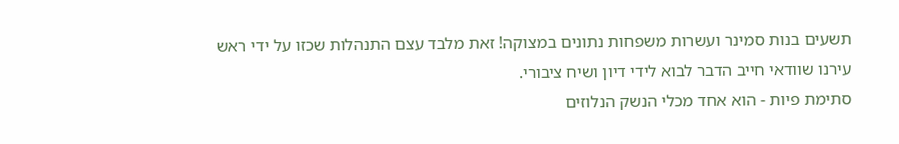תשעים בנות סמינר ועשרות משפחות נתונים במצוקה! זאת מלבד עצם התנהלות שכזו על ידי ראש עירנו שוודאי חייב הדבר לבוא לידי דיון ושיח ציבורי.
סתימת פיות - הוא אחד מכלי הנשק הנלוזים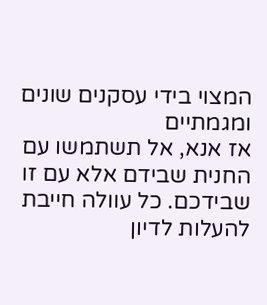המצוי בידי עסקנים שונים ומגמתיים
אז אנא, אל תשתמשו עם החנית שבידם אלא עם זו שבידכם. כל עוולה חייבת להעלות לדיון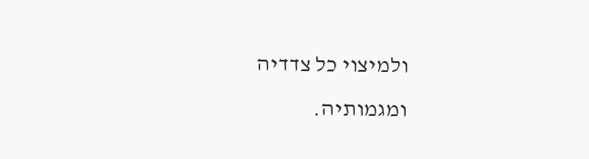ולמיצוי כל צדדיה ומגמותיה.